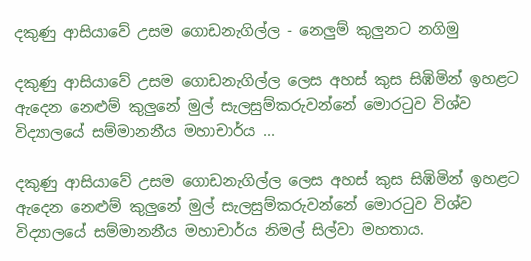දකුණු ආසියාවේ උසම ගොඩනැගිල්ල - නෙලුම් කුලුනට නගිමු

දකුණු ආසියාවේ උසම ගොඩනැගිල්ල ලෙස අහස් කුස සිඹිමින් ඉහළට ඇදෙන නෙළුම් කුලුනේ මුල් සැලසුම්කරුවන්නේ මොරටුව විශ්ව විද්‍යාලයේ සම්මානනීය මහාචාර්ය ...

දකුණු ආසියාවේ උසම ගොඩනැගිල්ල ලෙස අහස් කුස සිඹිමින් ඉහළට ඇදෙන නෙළුම් කුලුනේ මුල් සැලසුම්කරුවන්නේ මොරටුව විශ්ව විද්‍යාලයේ සම්මානනීය මහාචාර්ය නිමල් සිල්වා මහතාය.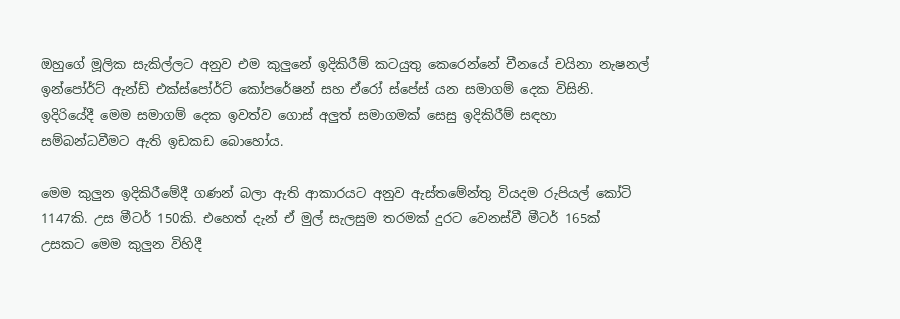ඔහුගේ මූලික සැකිල්ලට අනුව එම කුලුනේ ඉදිකිරීම් කටයුතු කෙරෙන්නේ චීනයේ චයිනා නැෂනල් ඉන්‍පෝර්ට් ඇන්ඩ් එක්ස්‍පෝර්ට් කෝපරේෂන් සහ ඒරෝ ස්පේස් යන සමාගම් දෙක විසිනි. ඉදිරියේදී මෙම සමාගම් දෙක ඉවත්ව ගොස් අලුත් සමාගමක් සෙසු ඉදිකිරීම් සඳහා සම්බන්ධවීමට ඇති ඉඩකඩ බොහෝය.

මෙම කුලුන ඉදිකිරීමේදී ගණන් බලා ඇති ආකාරයට අනුව ඇස්තමේන්තු වියදම රුපියල් කෝටි 1147කි. උස මීටර් 150කි. එහෙත් දැන් ඒ මුල් සැලසුම තරමක් දුරට වෙනස්වී මීටර් 165ක් උසකට මෙම කුලුන විහිදී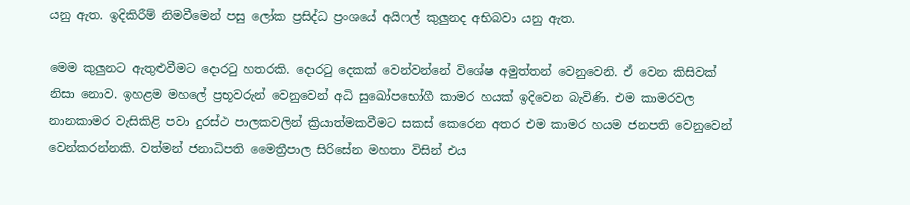යනු ඇත. ඉදිකිරීම් නිමවීමෙන් පසු ලෝක ප්‍රසිද්ධ ප්‍රංශයේ අයිෆල් කුලුනද අභිබවා යනු ඇත.

මෙම කුලුනට ඇතුළුවීමට දොරටු හතරකි. දොරටු දෙකක් වෙන්වන්නේ විශේෂ අමුත්තන් වෙනුවෙනි. ඒ වෙන කිසිවක් නිසා නොව. ඉහළම මහ‍ලේ ප්‍රභූවරුන් වෙනුවෙන් අධි සුඛෝපභෝගී කාමර හයක් ඉදිවෙන බැවිණි. එම කාමරවල නානකාමර වැසිකිළි පවා දුරස්ථ පාලකවලින් ක්‍රියාත්මකවීමට සකස් කෙරෙන අතර එම කාමර හයම ජනපති වෙනුවෙන් වෙන්කරන්නකි. වත්මන් ජනාධිපති මෛත්‍රීපාල සිරිසේන මහතා විසින් එය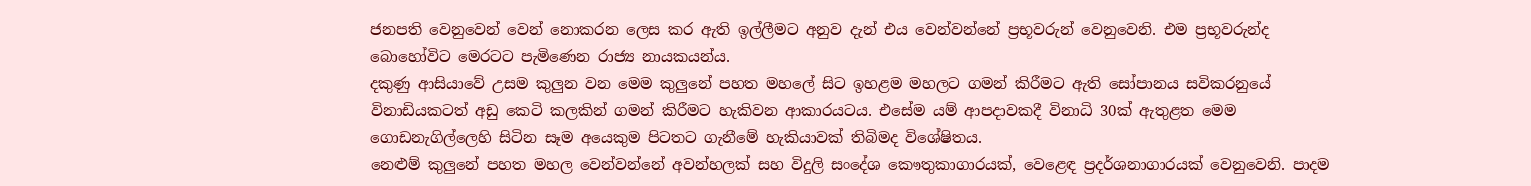ජනපති වෙනුවෙන් වෙන් නොකරන ලෙස කර ඇති ඉල්ලීමට අනුව දැන් එය වෙන්වන්නේ ප්‍රභූවරුන් වෙනුවෙනි. එම ප්‍රභූවරුන්ද බොහෝවිට මෙරටට පැමිණෙන රාජ්‍ය නායකයන්ය.
දකුණු ආසියාවේ උසම කුලුන වන මෙම කුලුනේ පහත මහ‍ලේ සිට ඉහළම මහලට ගමන් කිරීමට ඇති සෝපානය සවිකරනුයේ විනාඩියකටත් අඩු කෙටි කලකින් ගමන් කිරීමට හැකිවන ආකාරයටය. එසේම යම් ආපදාවකදී විනාධි 30ක් ඇතුළත මෙම ගොඩනැගිල්ලෙහි සිටින සෑම අයෙකුම පිටතට ගැනීමේ හැකියාවක් තිබිමද විශේෂිතය.
නෙළුම් කුලුනේ පහත මහල වෙන්වන්නේ අවන්හලක් සහ විදුලි සංදේශ කෞතුකාගාරයක්, වෙළෙඳ ප්‍රදර්ශනාගාරයක් වෙනුවෙනි. පාදම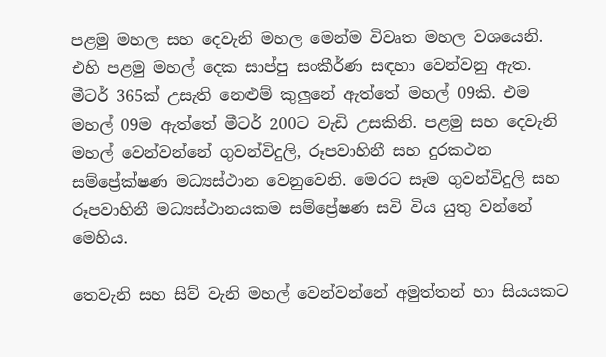පළමු මහල සහ දෙවැනි මහල මෙන්ම විවෘත මහල වශයෙනි. එහි පළමු මහල් දෙක සාප්පු සංකීර්ණ සඳහා වෙන්වනු ඇත.
මීටර් 365ක් උසැති නෙළුම් කුලුනේ ඇත්තේ මහල් 09කි. එම මහල් 09ම ඇත්තේ මීටර් 200ට වැඩි උසකිනි. පළමු සහ දෙවැනි මහල් වෙන්වන්නේ ගුවන්විදුලි, රූපවාහිනී සහ දුරකථන සම්ප්‍රේක්ෂණ මධ්‍යස්ථාන වෙනුවෙනි. මෙරට සෑම ගුවන්විදුලි සහ රූපවාහිනී මධ්‍යස්ථානයකම සම්ප්‍රේෂණ සවි විය යුතු වන්නේ මෙහිය.

තෙවැනි සහ සිව් වැනි මහල් වෙන්වන්නේ අමුත්තන් හා සියයකට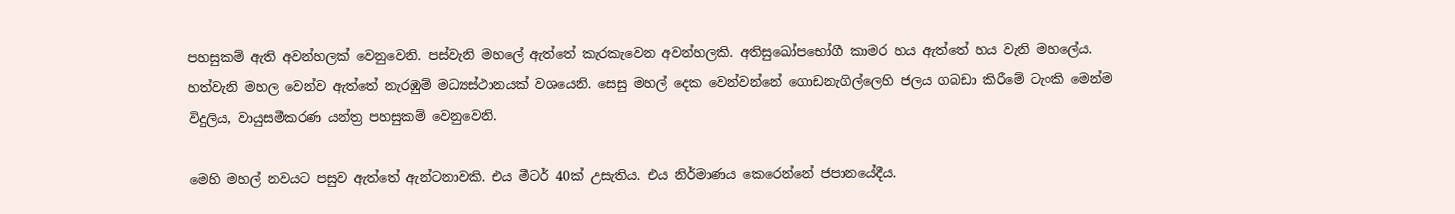පහසුකම් ඇති අවන්හලක් වෙනුවෙනි. පස්වැනි මහ‍ලේ ඇත්තේ කැරකැවෙන අවන්හලකි. අතිසුඛෝපභෝගී කාමර හය ඇත්තේ හය වැනි මහ‍ලේය. හත්වැනි මහල වෙන්ව ඇත්තේ නැරඹුම් මධ්‍යස්ථානයක් වශයෙනි. සෙසු මහල් දෙක වෙන්වන්නේ ගොඩනැගිල්ලෙහි ජලය ගබඩා කිරීමේ ටැංකි මෙන්ම විදුලිය, වායුසමීකරණ යන්ත්‍ර පහසුකම් වෙනුවෙනි.

මෙහි මහල් නවයට පසුව ඇත්තේ ඇන්ටනාවකි. එය මීටර් 40ක් උසැතිය. එය නිර්මාණය කෙරෙන්නේ ජපානයේදීය.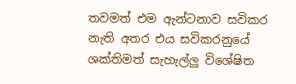තවමත් එම ඇන්ටනාව සවිකර නැති අතර එය සවිකරනුයේ ශක්තිමත් සැහැල්ලු විශේෂිත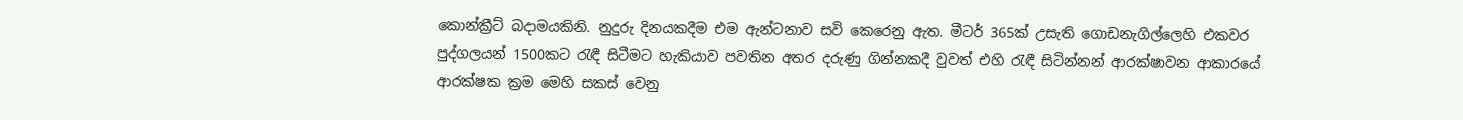කොන්ක්‍රීට් බදාමයකිනි. නුදුරු දිනයකදීම එම ඇන්ටනාව සවි කෙරෙනු ඇත. මීටර් 365ක් උසැති ගොඩනැගිල්ලෙහි එකවර පුද්ගලයන් 1500කට රැඳී සිටීමට හැකියාව පවතින අතර දරුණු ගින්නකදී වුවත් එහි රැඳී සිටින්නන් ආරක්ෂාවන ආකාරයේ ආරක්ෂක ක්‍රම මෙහි සකස් වෙනු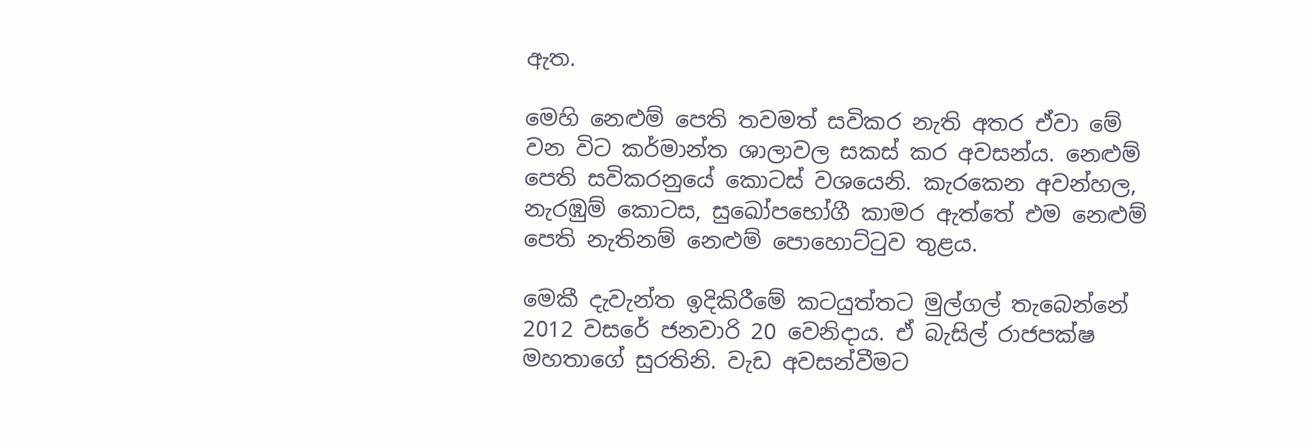ඇත.

මෙහි නෙළුම් පෙති තවමත් සවිකර නැති අතර ඒවා මේ වන විට කර්මාන්ත ශාලාවල සකස් කර අවසන්ය. නෙළුම් පෙති සවිකරනුයේ කොටස් වශයෙනි. කැරකෙන අවන්හල, නැරඹුම් කොටස, සුඛෝපභෝගී කාමර ඇත්තේ එම නෙළුම් පෙති නැතිනම් නෙළුම් ‍පොහොට්ටුව තුළය.

මෙකී දැවැන්ත ඉදිකිරීමේ කටයුත්තට මුල්ගල් තැබෙන්නේ 2012 වසරේ ජනවාරි 20 වෙනිදාය. ඒ බැසිල් රාජපක්ෂ මහතාගේ සුරතිනි. වැඩ අවසන්වීමට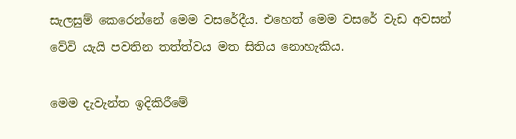සැලසුම් කෙරෙන්නේ මෙම වසරේදීය. එහෙත් මෙම වසරේ වැඩ අවසන් වේවි යැයි පවතින තත්ත්වය මත සිතිය නොහැකිය.

මෙම දැවැන්ත ඉදිකිරීමේ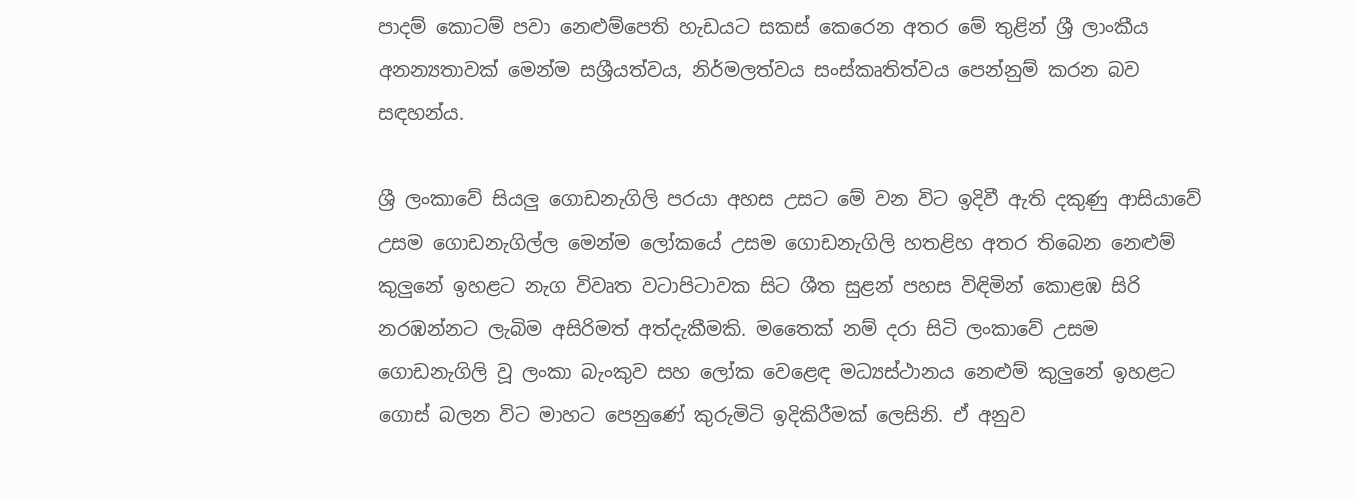පාදම් කොටම් පවා නෙළුම්පෙති හැඩයට සකස් කෙරෙන අතර මේ තුළින් ශ්‍රී ලාංකීය අනන්‍යතාවක් මෙන්ම සශ්‍රීයත්වය, නිර්මලත්වය සංස්කෘතිත්වය පෙන්නුම් කරන බව සඳහන්ය.

ශ්‍රී ලංකාවේ සියලු ගොඩනැගිලි පරයා අහස උසට මේ වන විට ඉදිවී ඇති දකුණු ආසියාවේ උසම ගොඩනැගිල්ල මෙන්ම ලෝකයේ උසම ගොඩනැගිලි හතළිහ අතර තිබෙන නෙළුම් කුලුනේ ඉහළට නැග විවෘත වටාපිටාවක සිට ශීත සුළන් පහස විඳිමින් කොළඹ සිරි නරඹන්නට ලැබිම අසිරිමත් අත්දැකීමකි. මතෛක් නම් දරා සිටි ලංකාවේ උසම ගොඩනැගිලි වූ ලංකා බැංකුව සහ ලෝක වෙළෙඳ මධ්‍යස්ථානය නෙළුම් කුලුනේ ඉහළට ගොස් බලන විට මාහට පෙනුණේ කුරුමිටි ඉදිකිරීමක් ලෙසිනි. ඒ අනුව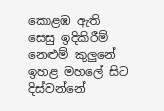කොළඹ ඇති සෙසු ඉදිකිරීම් නෙළුම් කුලුනේ ඉහළ මහ‍ලේ සිට දිස්වන්නේ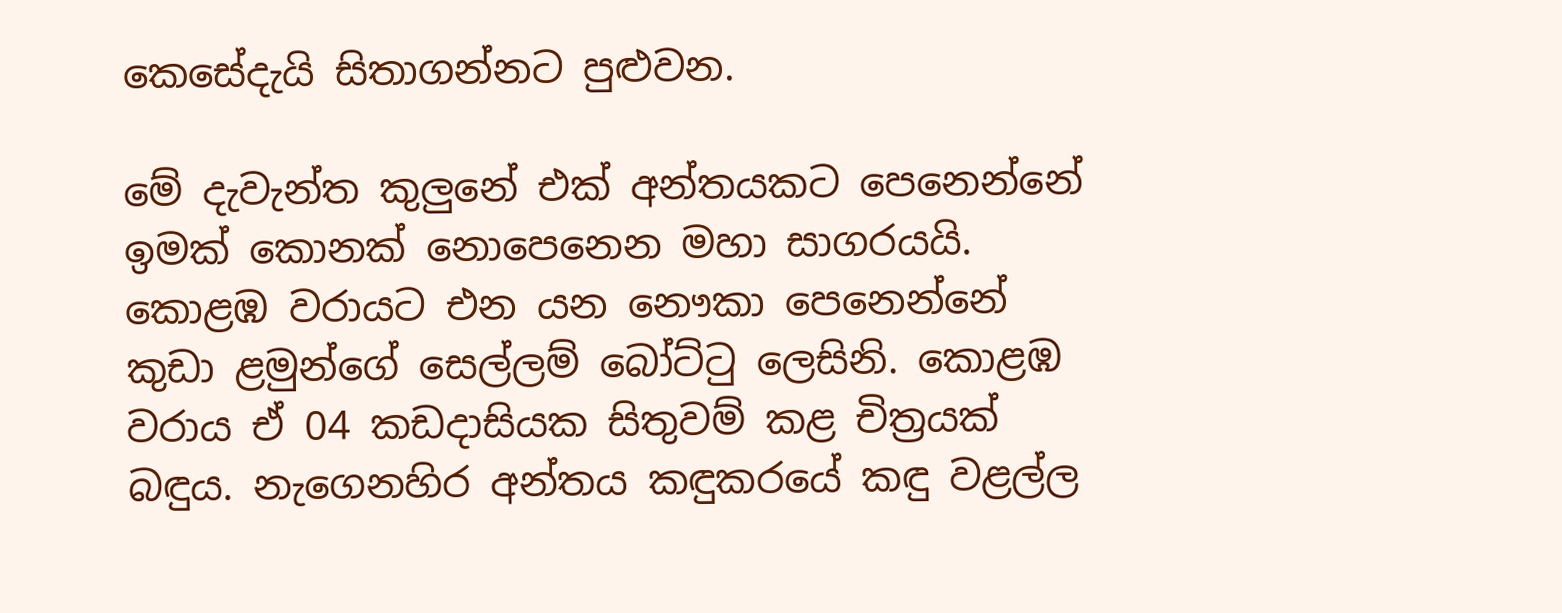කෙසේදැයි සිතාගන්නට පුළුවන.

මේ දැවැන්ත කුලුනේ එක් අන්තයකට පෙනෙන්නේ ඉමක් කොනක් නොපෙනෙන මහා සාගරයයි. කොළඹ වරායට එන යන නෞකා පෙනෙන්නේ කුඩා ළමුන්ගේ සෙල්ලම් බෝට්ටු ලෙසිනි. කොළඹ වරාය ඒ 04 කඩදාසියක සිතුවම් කළ චිත්‍රයක් බඳුය. නැගෙනහිර අන්තය කඳුකරයේ කඳු වළල්ල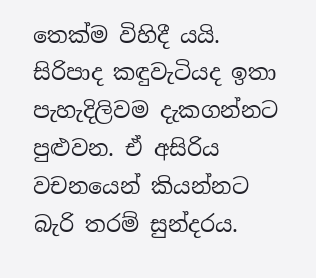තෙක්ම විහිදී යයි. සිරිපාද කඳුවැටියද ඉතා පැහැදිලිවම දැකගන්නට පුළුවන. ඒ අසිරිය වචනයෙන් කියන්නට බැරි තරම් සුන්දරය.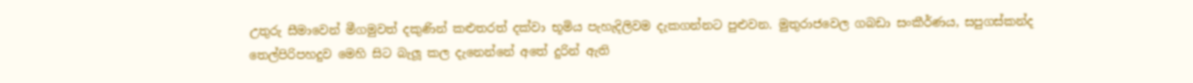උතුරු සීමාවෙන් මීගමුවත් දකුණින් කළුතරත් දක්වා භූමිය පැහැදිලිවම දැකගන්නට පුළුවන. මුතුරාජවෙල ගබඩා සංකීර්ණය, සපුගස්කන්ද තෙල්පිරිපහදුව මෙහි සිට බැලූ කල දැනෙන්නේ අතේ දුරින් ඇති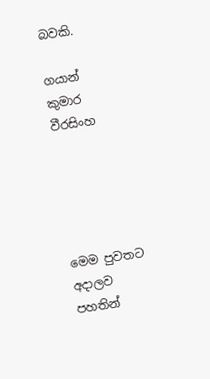බවකි.

ගයාන් කුමාර වීරසිංහ





මෙම පුවතට අදාලව පහතින්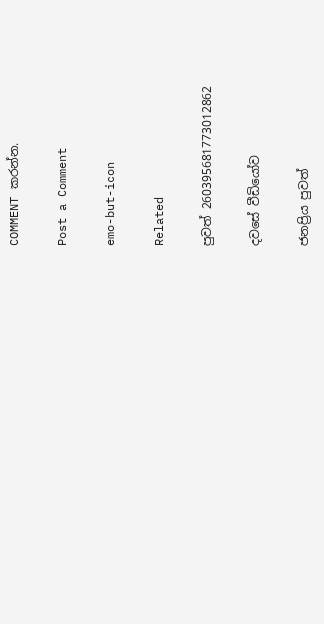COMMENT කරන්න.

Post a Comment

emo-but-icon

Related

පුවත් 260395681773012862

දවසේ වීඩියෝව

ජනප්‍රිය පුවත්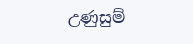උණුසුම්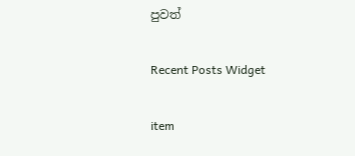පුවත්

Recent Posts Widget

item